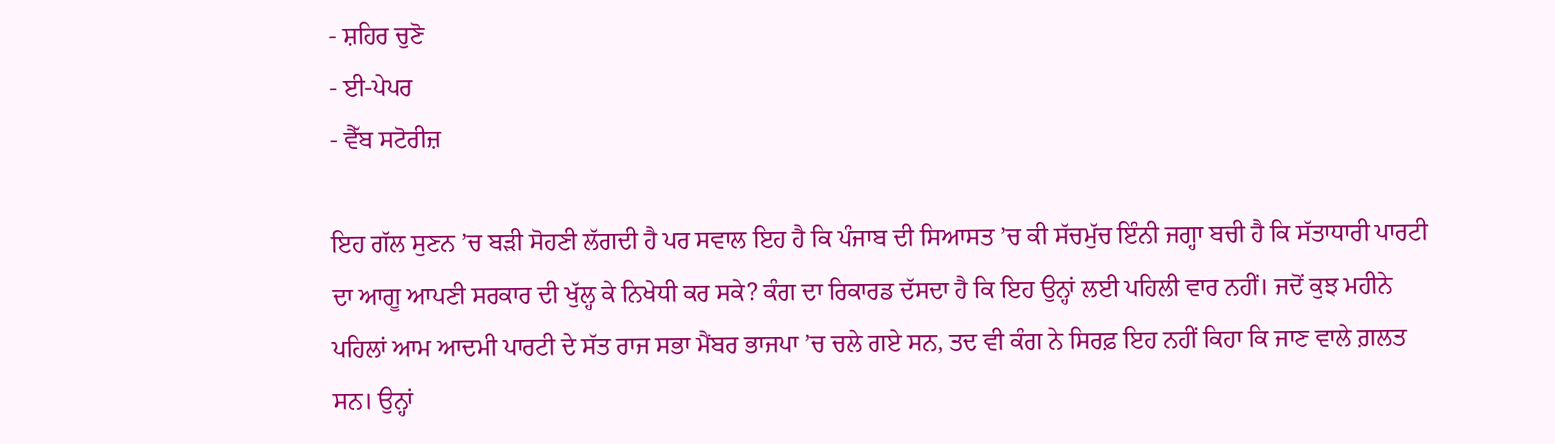- ਸ਼ਹਿਰ ਚੁਣੋ
- ਈ-ਪੇਪਰ
- ਵੈੱਬ ਸਟੋਰੀਜ਼

ਇਹ ਗੱਲ ਸੁਣਨ ’ਚ ਬੜੀ ਸੋਹਣੀ ਲੱਗਦੀ ਹੈ ਪਰ ਸਵਾਲ ਇਹ ਹੈ ਕਿ ਪੰਜਾਬ ਦੀ ਸਿਆਸਤ ’ਚ ਕੀ ਸੱਚਮੁੱਚ ਇੰਨੀ ਜਗ੍ਹਾ ਬਚੀ ਹੈ ਕਿ ਸੱਤਾਧਾਰੀ ਪਾਰਟੀ ਦਾ ਆਗੂ ਆਪਣੀ ਸਰਕਾਰ ਦੀ ਖੁੱਲ੍ਹ ਕੇ ਨਿਖੇਧੀ ਕਰ ਸਕੇ? ਕੰਗ ਦਾ ਰਿਕਾਰਡ ਦੱਸਦਾ ਹੈ ਕਿ ਇਹ ਉਨ੍ਹਾਂ ਲਈ ਪਹਿਲੀ ਵਾਰ ਨਹੀਂ। ਜਦੋਂ ਕੁਝ ਮਹੀਨੇ ਪਹਿਲਾਂ ਆਮ ਆਦਮੀ ਪਾਰਟੀ ਦੇ ਸੱਤ ਰਾਜ ਸਭਾ ਮੈਂਬਰ ਭਾਜਪਾ ’ਚ ਚਲੇ ਗਏ ਸਨ, ਤਦ ਵੀ ਕੰਗ ਨੇ ਸਿਰਫ਼ ਇਹ ਨਹੀਂ ਕਿਹਾ ਕਿ ਜਾਣ ਵਾਲੇ ਗ਼ਲਤ ਸਨ। ਉਨ੍ਹਾਂ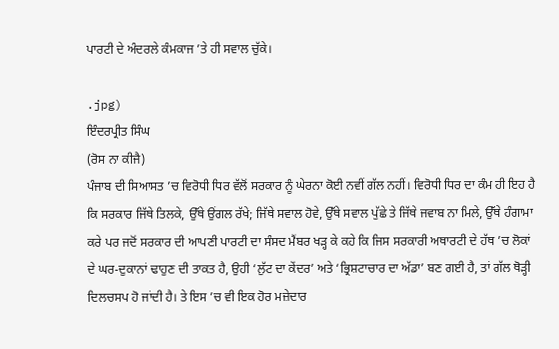ਪਾਰਟੀ ਦੇ ਅੰਦਰਲੇ ਕੰਮਕਾਜ ’ਤੇ ਹੀ ਸਵਾਲ ਚੁੱਕੇ।

.jpg)
ਇੰਦਰਪ੍ਰੀਤ ਸਿੰਘ
(ਰੋਸ ਨਾ ਕੀਜੈ)
ਪੰਜਾਬ ਦੀ ਸਿਆਸਤ ’ਚ ਵਿਰੋਧੀ ਧਿਰ ਵੱਲੋਂ ਸਰਕਾਰ ਨੂੰ ਘੇਰਨਾ ਕੋਈ ਨਵੀਂ ਗੱਲ ਨਹੀਂ। ਵਿਰੋਧੀ ਧਿਰ ਦਾ ਕੰਮ ਹੀ ਇਹ ਹੈ ਕਿ ਸਰਕਾਰ ਜਿੱਥੇ ਤਿਲਕੇ, ਉੱਥੇ ਉਂਗਲ ਰੱਖੇ; ਜਿੱਥੇ ਸਵਾਲ ਹੋਵੇ, ਉੱਥੇ ਸਵਾਲ ਪੁੱਛੇ ਤੇ ਜਿੱਥੇ ਜਵਾਬ ਨਾ ਮਿਲੇ, ਉੱਥੇ ਹੰਗਾਮਾ ਕਰੇ ਪਰ ਜਦੋਂ ਸਰਕਾਰ ਦੀ ਆਪਣੀ ਪਾਰਟੀ ਦਾ ਸੰਸਦ ਮੈਂਬਰ ਖੜ੍ਹ ਕੇ ਕਹੇ ਕਿ ਜਿਸ ਸਰਕਾਰੀ ਅਥਾਰਟੀ ਦੇ ਹੱਥ ’ਚ ਲੋਕਾਂ ਦੇ ਘਰ-ਦੁਕਾਨਾਂ ਢਾਹੁਣ ਦੀ ਤਾਕਤ ਹੈ, ਉਹੀ ‘ਲੁੱਟ ਦਾ ਕੇਂਦਰ’ ਅਤੇ ‘ਭ੍ਰਿਸ਼ਟਾਚਾਰ ਦਾ ਅੱਡਾ’ ਬਣ ਗਈ ਹੈ, ਤਾਂ ਗੱਲ ਥੋੜ੍ਹੀ ਦਿਲਚਸਪ ਹੋ ਜਾਂਦੀ ਹੈ। ਤੇ ਇਸ ’ਚ ਵੀ ਇਕ ਹੋਰ ਮਜ਼ੇਦਾਰ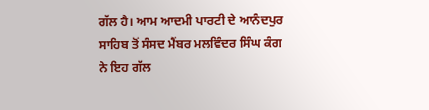ਗੱਲ ਹੈ। ਆਮ ਆਦਮੀ ਪਾਰਟੀ ਦੇ ਆਨੰਦਪੁਰ ਸਾਹਿਬ ਤੋਂ ਸੰਸਦ ਮੈਂਬਰ ਮਲਵਿੰਦਰ ਸਿੰਘ ਕੰਗ ਨੇ ਇਹ ਗੱਲ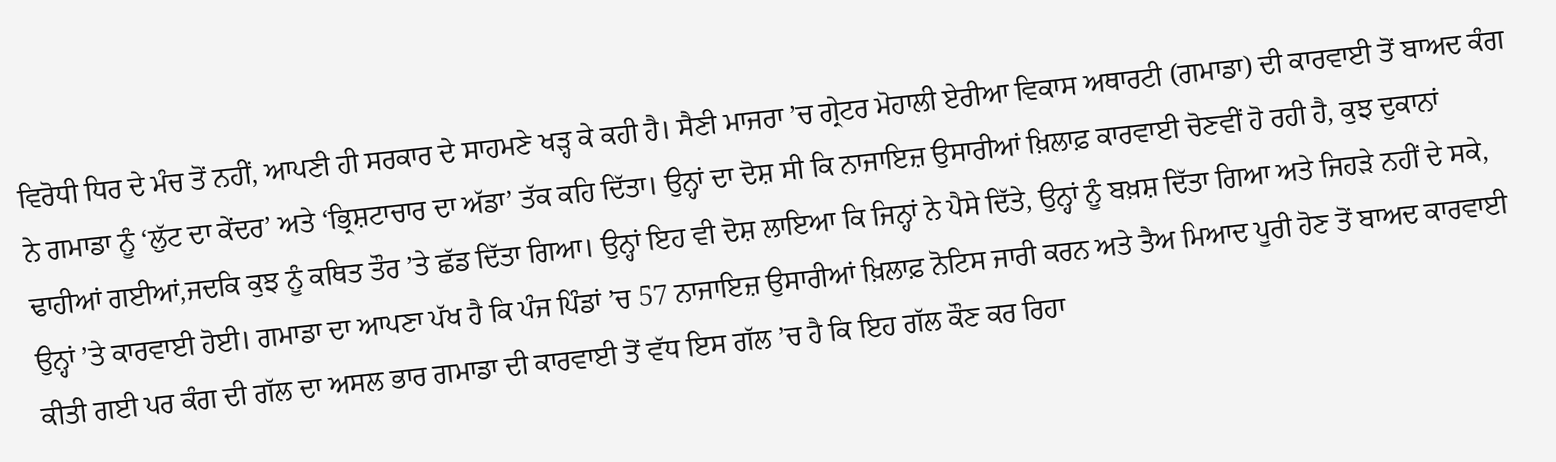ਵਿਰੋਧੀ ਧਿਰ ਦੇ ਮੰਚ ਤੋਂ ਨਹੀਂ, ਆਪਣੀ ਹੀ ਸਰਕਾਰ ਦੇ ਸਾਹਮਣੇ ਖੜ੍ਹ ਕੇ ਕਹੀ ਹੈ। ਸੈਣੀ ਮਾਜਰਾ ’ਚ ਗ੍ਰੇਟਰ ਮੋਹਾਲੀ ਏਰੀਆ ਵਿਕਾਸ ਅਥਾਰਟੀ (ਗਮਾਡਾ) ਦੀ ਕਾਰਵਾਈ ਤੋਂ ਬਾਅਦ ਕੰਗ ਨੇ ਗਮਾਡਾ ਨੂੰ ‘ਲੁੱਟ ਦਾ ਕੇਂਦਰ’ ਅਤੇ ‘ਭ੍ਰਿਸ਼ਟਾਚਾਰ ਦਾ ਅੱਡਾ’ ਤੱਕ ਕਹਿ ਦਿੱਤਾ। ਉਨ੍ਹਾਂ ਦਾ ਦੋਸ਼ ਸੀ ਕਿ ਨਾਜਾਇਜ਼ ਉਸਾਰੀਆਂ ਖ਼ਿਲਾਫ਼ ਕਾਰਵਾਈ ਚੋਣਵੀਂ ਹੋ ਰਹੀ ਹੈ, ਕੁਝ ਦੁਕਾਨਾਂ ਢਾਹੀਆਂ ਗਈਆਂ,ਜਦਕਿ ਕੁਝ ਨੂੰ ਕਥਿਤ ਤੌਰ ’ਤੇ ਛੱਡ ਦਿੱਤਾ ਗਿਆ। ਉਨ੍ਹਾਂ ਇਹ ਵੀ ਦੋਸ਼ ਲਾਇਆ ਕਿ ਜਿਨ੍ਹਾਂ ਨੇ ਪੈਸੇ ਦਿੱਤੇ, ਉਨ੍ਹਾਂ ਨੂੰ ਬਖ਼ਸ਼ ਦਿੱਤਾ ਗਿਆ ਅਤੇ ਜਿਹੜੇ ਨਹੀਂ ਦੇ ਸਕੇ, ਉਨ੍ਹਾਂ ’ਤੇ ਕਾਰਵਾਈ ਹੋਈ। ਗਮਾਡਾ ਦਾ ਆਪਣਾ ਪੱਖ ਹੈ ਕਿ ਪੰਜ ਪਿੰਡਾਂ ’ਚ 57 ਨਾਜਾਇਜ਼ ਉਸਾਰੀਆਂ ਖ਼ਿਲਾਫ਼ ਨੋਟਿਸ ਜਾਰੀ ਕਰਨ ਅਤੇ ਤੈਅ ਮਿਆਦ ਪੂਰੀ ਹੋਣ ਤੋਂ ਬਾਅਦ ਕਾਰਵਾਈ ਕੀਤੀ ਗਈ ਪਰ ਕੰਗ ਦੀ ਗੱਲ ਦਾ ਅਸਲ ਭਾਰ ਗਮਾਡਾ ਦੀ ਕਾਰਵਾਈ ਤੋਂ ਵੱਧ ਇਸ ਗੱਲ ’ਚ ਹੈ ਕਿ ਇਹ ਗੱਲ ਕੌਣ ਕਰ ਰਿਹਾ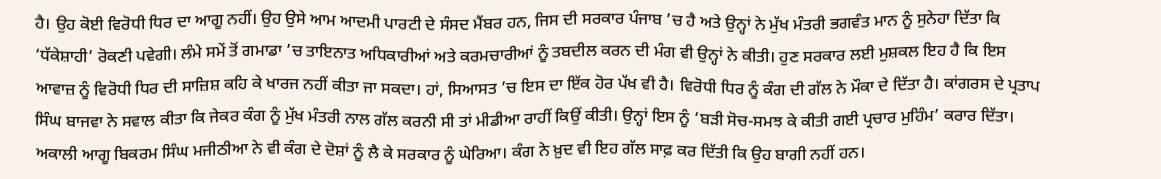ਹੈ। ਉਹ ਕੋਈ ਵਿਰੋਧੀ ਧਿਰ ਦਾ ਆਗੂ ਨਹੀਂ। ਉਹ ਉਸੇ ਆਮ ਆਦਮੀ ਪਾਰਟੀ ਦੇ ਸੰਸਦ ਮੈਂਬਰ ਹਨ, ਜਿਸ ਦੀ ਸਰਕਾਰ ਪੰਜਾਬ ’ਚ ਹੈ ਅਤੇ ਉਨ੍ਹਾਂ ਨੇ ਮੁੱਖ ਮੰਤਰੀ ਭਗਵੰਤ ਮਾਨ ਨੂੰ ਸੁਨੇਹਾ ਦਿੱਤਾ ਕਿ ‘ਧੱਕੇਸ਼ਾਹੀ’ ਰੋਕਣੀ ਪਵੇਗੀ। ਲੰਮੇ ਸਮੇਂ ਤੋਂ ਗਮਾਡਾ ’ਚ ਤਾਇਨਾਤ ਅਧਿਕਾਰੀਆਂ ਅਤੇ ਕਰਮਚਾਰੀਆਂ ਨੂੰ ਤਬਦੀਲ ਕਰਨ ਦੀ ਮੰਗ ਵੀ ਉਨ੍ਹਾਂ ਨੇ ਕੀਤੀ। ਹੁਣ ਸਰਕਾਰ ਲਈ ਮੁਸ਼ਕਲ ਇਹ ਹੈ ਕਿ ਇਸ ਆਵਾਜ਼ ਨੂੰ ਵਿਰੋਧੀ ਧਿਰ ਦੀ ਸਾਜ਼ਿਸ਼ ਕਹਿ ਕੇ ਖਾਰਜ ਨਹੀਂ ਕੀਤਾ ਜਾ ਸਕਦਾ। ਹਾਂ, ਸਿਆਸਤ ’ਚ ਇਸ ਦਾ ਇੱਕ ਹੋਰ ਪੱਖ ਵੀ ਹੈ। ਵਿਰੋਧੀ ਧਿਰ ਨੂੰ ਕੰਗ ਦੀ ਗੱਲ ਨੇ ਮੌਕਾ ਦੇ ਦਿੱਤਾ ਹੈ। ਕਾਂਗਰਸ ਦੇ ਪ੍ਰਤਾਪ ਸਿੰਘ ਬਾਜਵਾ ਨੇ ਸਵਾਲ ਕੀਤਾ ਕਿ ਜੇਕਰ ਕੰਗ ਨੂੰ ਮੁੱਖ ਮੰਤਰੀ ਨਾਲ ਗੱਲ ਕਰਨੀ ਸੀ ਤਾਂ ਮੀਡੀਆ ਰਾਹੀਂ ਕਿਉਂ ਕੀਤੀ। ਉਨ੍ਹਾਂ ਇਸ ਨੂੰ ‘ਬੜੀ ਸੋਚ-ਸਮਝ ਕੇ ਕੀਤੀ ਗਈ ਪ੍ਰਚਾਰ ਮੁਹਿੰਮ’ ਕਰਾਰ ਦਿੱਤਾ। ਅਕਾਲੀ ਆਗੂ ਬਿਕਰਮ ਸਿੰਘ ਮਜੀਠੀਆ ਨੇ ਵੀ ਕੰਗ ਦੇ ਦੋਸ਼ਾਂ ਨੂੰ ਲੈ ਕੇ ਸਰਕਾਰ ਨੂੰ ਘੇਰਿਆ। ਕੰਗ ਨੇ ਖ਼ੁਦ ਵੀ ਇਹ ਗੱਲ ਸਾਫ਼ ਕਰ ਦਿੱਤੀ ਕਿ ਉਹ ਬਾਗੀ ਨਹੀਂ ਹਨ।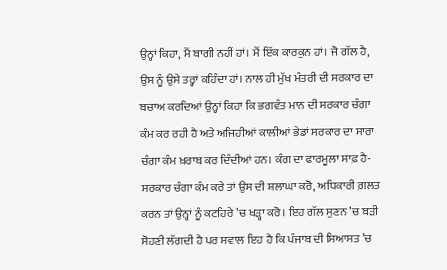ਉਨ੍ਹਾਂ ਕਿਹਾ, ਮੈਂ ਬਾਗੀ ਨਹੀਂ ਹਾਂ। ਮੈਂ ਇੱਕ ਕਾਰਕੁਨ ਹਾਂ। ਜੋ ਗੱਲ ਹੈ, ਉਸ ਨੂੰ ਉਸੇ ਤਰ੍ਹਾਂ ਕਹਿੰਦਾ ਹਾਂ। ਨਾਲ ਹੀ ਮੁੱਖ ਮੰਤਰੀ ਦੀ ਸਰਕਾਰ ਦਾ ਬਚਾਅ ਕਰਦਿਆਂ ਉਨ੍ਹਾਂ ਕਿਹਾ ਕਿ ਭਗਵੰਤ ਮਾਨ ਦੀ ਸਰਕਾਰ ਚੰਗਾ ਕੰਮ ਕਰ ਰਹੀ ਹੈ ਅਤੇ ਅਜਿਹੀਆਂ ਕਾਲੀਆਂ ਭੇਡਾਂ ਸਰਕਾਰ ਦਾ ਸਾਰਾ ਚੰਗਾ ਕੰਮ ਖ਼ਰਾਬ ਕਰ ਦਿੰਦੀਆਂ ਹਨ। ਕੰਗ ਦਾ ਫਾਰਮੂਲਾ ਸਾਫ਼ ਹੈ-ਸਰਕਾਰ ਚੰਗਾ ਕੰਮ ਕਰੇ ਤਾਂ ਉਸ ਦੀ ਸ਼ਲਾਘਾ ਕਰੋ, ਅਧਿਕਾਰੀ ਗ਼ਲਤ ਕਰਨ ਤਾਂ ਉਨ੍ਹਾਂ ਨੂੰ ਕਟਹਿਰੇ ’ਚ ਖੜ੍ਹਾ ਕਰੋ। ਇਹ ਗੱਲ ਸੁਣਨ ’ਚ ਬੜੀ ਸੋਹਣੀ ਲੱਗਦੀ ਹੈ ਪਰ ਸਵਾਲ ਇਹ ਹੈ ਕਿ ਪੰਜਾਬ ਦੀ ਸਿਆਸਤ ’ਚ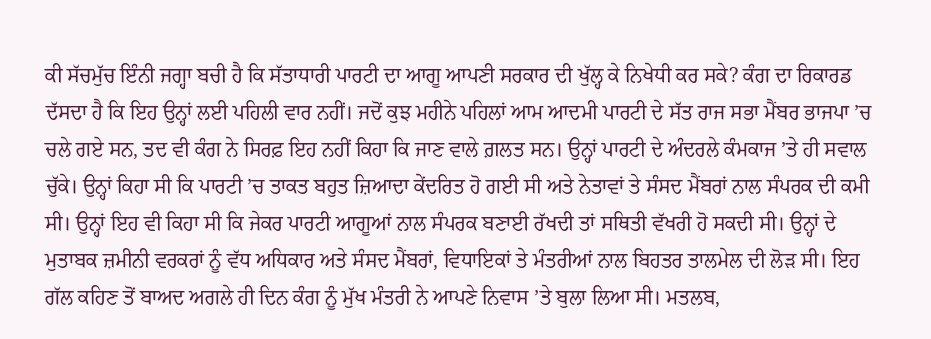ਕੀ ਸੱਚਮੁੱਚ ਇੰਨੀ ਜਗ੍ਹਾ ਬਚੀ ਹੈ ਕਿ ਸੱਤਾਧਾਰੀ ਪਾਰਟੀ ਦਾ ਆਗੂ ਆਪਣੀ ਸਰਕਾਰ ਦੀ ਖੁੱਲ੍ਹ ਕੇ ਨਿਖੇਧੀ ਕਰ ਸਕੇ? ਕੰਗ ਦਾ ਰਿਕਾਰਡ ਦੱਸਦਾ ਹੈ ਕਿ ਇਹ ਉਨ੍ਹਾਂ ਲਈ ਪਹਿਲੀ ਵਾਰ ਨਹੀਂ। ਜਦੋਂ ਕੁਝ ਮਹੀਨੇ ਪਹਿਲਾਂ ਆਮ ਆਦਮੀ ਪਾਰਟੀ ਦੇ ਸੱਤ ਰਾਜ ਸਭਾ ਮੈਂਬਰ ਭਾਜਪਾ ’ਚ ਚਲੇ ਗਏ ਸਨ, ਤਦ ਵੀ ਕੰਗ ਨੇ ਸਿਰਫ਼ ਇਹ ਨਹੀਂ ਕਿਹਾ ਕਿ ਜਾਣ ਵਾਲੇ ਗ਼ਲਤ ਸਨ। ਉਨ੍ਹਾਂ ਪਾਰਟੀ ਦੇ ਅੰਦਰਲੇ ਕੰਮਕਾਜ ’ਤੇ ਹੀ ਸਵਾਲ ਚੁੱਕੇ। ਉਨ੍ਹਾਂ ਕਿਹਾ ਸੀ ਕਿ ਪਾਰਟੀ ’ਚ ਤਾਕਤ ਬਹੁਤ ਜ਼ਿਆਦਾ ਕੇਂਦਰਿਤ ਹੋ ਗਈ ਸੀ ਅਤੇ ਨੇਤਾਵਾਂ ਤੇ ਸੰਸਦ ਮੈਂਬਰਾਂ ਨਾਲ ਸੰਪਰਕ ਦੀ ਕਮੀ ਸੀ। ਉਨ੍ਹਾਂ ਇਹ ਵੀ ਕਿਹਾ ਸੀ ਕਿ ਜੇਕਰ ਪਾਰਟੀ ਆਗੂਆਂ ਨਾਲ ਸੰਪਰਕ ਬਣਾਈ ਰੱਖਦੀ ਤਾਂ ਸਥਿਤੀ ਵੱਖਰੀ ਹੋ ਸਕਦੀ ਸੀ। ਉਨ੍ਹਾਂ ਦੇ ਮੁਤਾਬਕ ਜ਼ਮੀਨੀ ਵਰਕਰਾਂ ਨੂੰ ਵੱਧ ਅਧਿਕਾਰ ਅਤੇ ਸੰਸਦ ਮੈਂਬਰਾਂ, ਵਿਧਾਇਕਾਂ ਤੇ ਮੰਤਰੀਆਂ ਨਾਲ ਬਿਹਤਰ ਤਾਲਮੇਲ ਦੀ ਲੋੜ ਸੀ। ਇਹ ਗੱਲ ਕਹਿਣ ਤੋਂ ਬਾਅਦ ਅਗਲੇ ਹੀ ਦਿਨ ਕੰਗ ਨੂੰ ਮੁੱਖ ਮੰਤਰੀ ਨੇ ਆਪਣੇ ਨਿਵਾਸ ’ਤੇ ਬੁਲਾ ਲਿਆ ਸੀ। ਮਤਲਬ,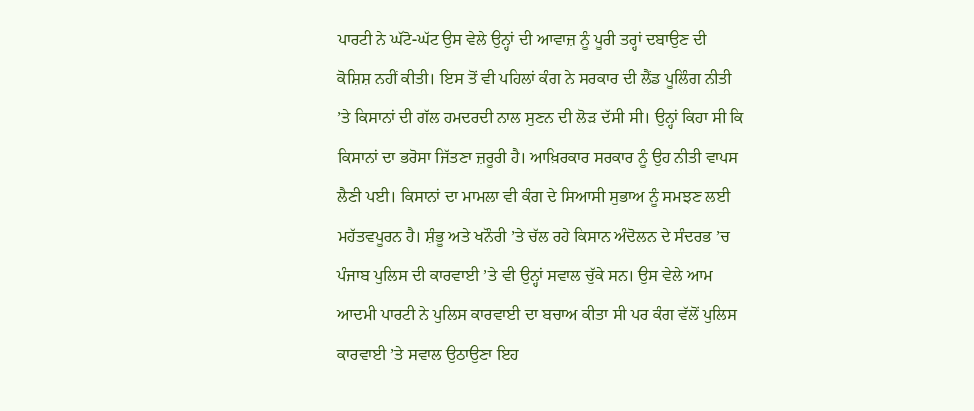ਪਾਰਟੀ ਨੇ ਘੱਟੋ-ਘੱਟ ਉਸ ਵੇਲੇ ਉਨ੍ਹਾਂ ਦੀ ਆਵਾਜ਼ ਨੂੰ ਪੂਰੀ ਤਰ੍ਹਾਂ ਦਬਾਉਣ ਦੀ ਕੋਸ਼ਿਸ਼ ਨਹੀਂ ਕੀਤੀ। ਇਸ ਤੋਂ ਵੀ ਪਹਿਲਾਂ ਕੰਗ ਨੇ ਸਰਕਾਰ ਦੀ ਲੈਂਡ ਪੂਲਿੰਗ ਨੀਤੀ ’ਤੇ ਕਿਸਾਨਾਂ ਦੀ ਗੱਲ ਹਮਦਰਦੀ ਨਾਲ ਸੁਣਨ ਦੀ ਲੋੜ ਦੱਸੀ ਸੀ। ਉਨ੍ਹਾਂ ਕਿਹਾ ਸੀ ਕਿ ਕਿਸਾਨਾਂ ਦਾ ਭਰੋਸਾ ਜਿੱਤਣਾ ਜ਼ਰੂਰੀ ਹੈ। ਆਖ਼ਿਰਕਾਰ ਸਰਕਾਰ ਨੂੰ ਉਹ ਨੀਤੀ ਵਾਪਸ ਲੈਣੀ ਪਈ। ਕਿਸਾਨਾਂ ਦਾ ਮਾਮਲਾ ਵੀ ਕੰਗ ਦੇ ਸਿਆਸੀ ਸੁਭਾਅ ਨੂੰ ਸਮਝਣ ਲਈ ਮਹੱਤਵਪੂਰਨ ਹੈ। ਸ਼ੰਭੂ ਅਤੇ ਖਨੌਰੀ ’ਤੇ ਚੱਲ ਰਹੇ ਕਿਸਾਨ ਅੰਦੋਲਨ ਦੇ ਸੰਦਰਭ ’ਚ ਪੰਜਾਬ ਪੁਲਿਸ ਦੀ ਕਾਰਵਾਈ ’ਤੇ ਵੀ ਉਨ੍ਹਾਂ ਸਵਾਲ ਚੁੱਕੇ ਸਨ। ਉਸ ਵੇਲੇ ਆਮ ਆਦਮੀ ਪਾਰਟੀ ਨੇ ਪੁਲਿਸ ਕਾਰਵਾਈ ਦਾ ਬਚਾਅ ਕੀਤਾ ਸੀ ਪਰ ਕੰਗ ਵੱਲੋਂ ਪੁਲਿਸ ਕਾਰਵਾਈ ’ਤੇ ਸਵਾਲ ਉਠਾਉਣਾ ਇਹ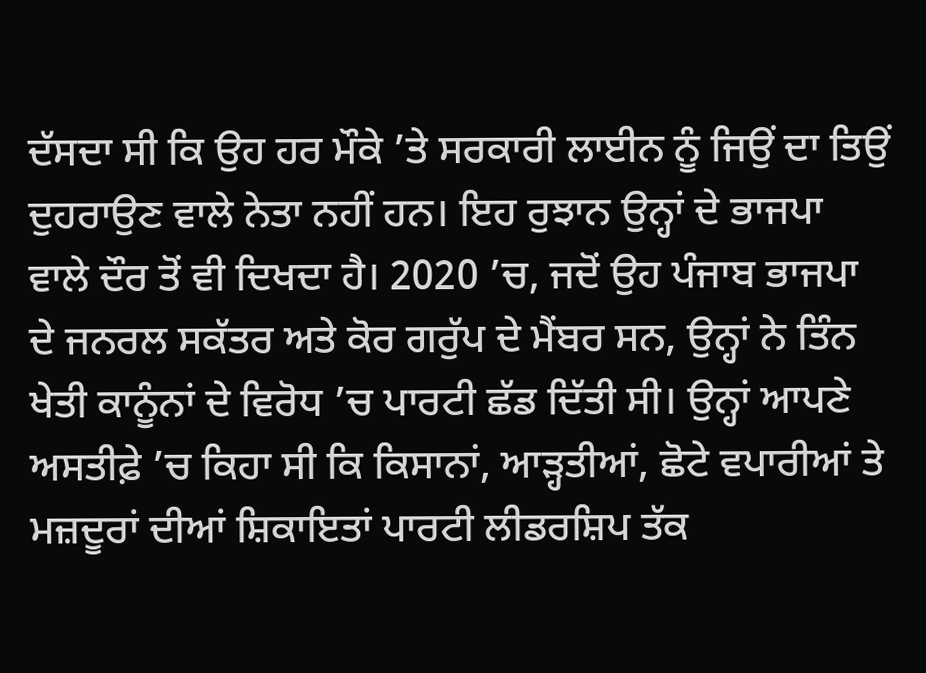ਦੱਸਦਾ ਸੀ ਕਿ ਉਹ ਹਰ ਮੌਕੇ ’ਤੇ ਸਰਕਾਰੀ ਲਾਈਨ ਨੂੰ ਜਿਉਂ ਦਾ ਤਿਉਂ ਦੁਹਰਾਉਣ ਵਾਲੇ ਨੇਤਾ ਨਹੀਂ ਹਨ। ਇਹ ਰੁਝਾਨ ਉਨ੍ਹਾਂ ਦੇ ਭਾਜਪਾ ਵਾਲੇ ਦੌਰ ਤੋਂ ਵੀ ਦਿਖਦਾ ਹੈ। 2020 ’ਚ, ਜਦੋਂ ਉਹ ਪੰਜਾਬ ਭਾਜਪਾ ਦੇ ਜਨਰਲ ਸਕੱਤਰ ਅਤੇ ਕੋਰ ਗਰੁੱਪ ਦੇ ਮੈਂਬਰ ਸਨ, ਉਨ੍ਹਾਂ ਨੇ ਤਿੰਨ ਖੇਤੀ ਕਾਨੂੰਨਾਂ ਦੇ ਵਿਰੋਧ ’ਚ ਪਾਰਟੀ ਛੱਡ ਦਿੱਤੀ ਸੀ। ਉਨ੍ਹਾਂ ਆਪਣੇ ਅਸਤੀਫ਼ੇ ’ਚ ਕਿਹਾ ਸੀ ਕਿ ਕਿਸਾਨਾਂ, ਆੜ੍ਹਤੀਆਂ, ਛੋਟੇ ਵਪਾਰੀਆਂ ਤੇ ਮਜ਼ਦੂਰਾਂ ਦੀਆਂ ਸ਼ਿਕਾਇਤਾਂ ਪਾਰਟੀ ਲੀਡਰਸ਼ਿਪ ਤੱਕ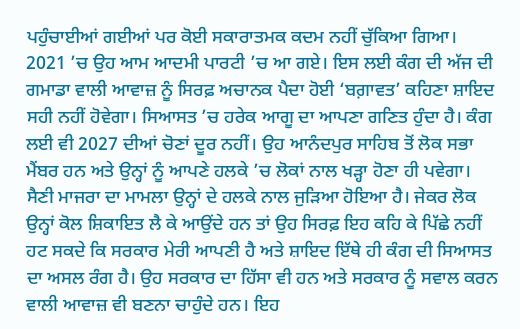ਪਹੁੰਚਾਈਆਂ ਗਈਆਂ ਪਰ ਕੋਈ ਸਕਾਰਾਤਮਕ ਕਦਮ ਨਹੀਂ ਚੁੱਕਿਆ ਗਿਆ। 2021 ’ਚ ਉਹ ਆਮ ਆਦਮੀ ਪਾਰਟੀ ’ਚ ਆ ਗਏ। ਇਸ ਲਈ ਕੰਗ ਦੀ ਅੱਜ ਦੀ ਗਮਾਡਾ ਵਾਲੀ ਆਵਾਜ਼ ਨੂੰ ਸਿਰਫ਼ ਅਚਾਨਕ ਪੈਦਾ ਹੋਈ ‘ਬਗ਼ਾਵਤ’ ਕਹਿਣਾ ਸ਼ਾਇਦ ਸਹੀ ਨਹੀਂ ਹੋਵੇਗਾ। ਸਿਆਸਤ ’ਚ ਹਰੇਕ ਆਗੂ ਦਾ ਆਪਣਾ ਗਣਿਤ ਹੁੰਦਾ ਹੈ। ਕੰਗ ਲਈ ਵੀ 2027 ਦੀਆਂ ਚੋਣਾਂ ਦੂਰ ਨਹੀਂ। ਉਹ ਆਨੰਦਪੁਰ ਸਾਹਿਬ ਤੋਂ ਲੋਕ ਸਭਾ ਮੈਂਬਰ ਹਨ ਅਤੇ ਉਨ੍ਹਾਂ ਨੂੰ ਆਪਣੇ ਹਲਕੇ ’ਚ ਲੋਕਾਂ ਨਾਲ ਖੜ੍ਹਾ ਹੋਣਾ ਹੀ ਪਵੇਗਾ। ਸੈਣੀ ਮਾਜਰਾ ਦਾ ਮਾਮਲਾ ਉਨ੍ਹਾਂ ਦੇ ਹਲਕੇ ਨਾਲ ਜੁੜਿਆ ਹੋਇਆ ਹੈ। ਜੇਕਰ ਲੋਕ ਉਨ੍ਹਾਂ ਕੋਲ ਸ਼ਿਕਾਇਤ ਲੈ ਕੇ ਆਉਂਦੇ ਹਨ ਤਾਂ ਉਹ ਸਿਰਫ਼ ਇਹ ਕਹਿ ਕੇ ਪਿੱਛੇ ਨਹੀਂ ਹਟ ਸਕਦੇ ਕਿ ਸਰਕਾਰ ਮੇਰੀ ਆਪਣੀ ਹੈ ਅਤੇ ਸ਼ਾਇਦ ਇੱਥੇ ਹੀ ਕੰਗ ਦੀ ਸਿਆਸਤ ਦਾ ਅਸਲ ਰੰਗ ਹੈ। ਉਹ ਸਰਕਾਰ ਦਾ ਹਿੱਸਾ ਵੀ ਹਨ ਅਤੇ ਸਰਕਾਰ ਨੂੰ ਸਵਾਲ ਕਰਨ ਵਾਲੀ ਆਵਾਜ਼ ਵੀ ਬਣਨਾ ਚਾਹੁੰਦੇ ਹਨ। ਇਹ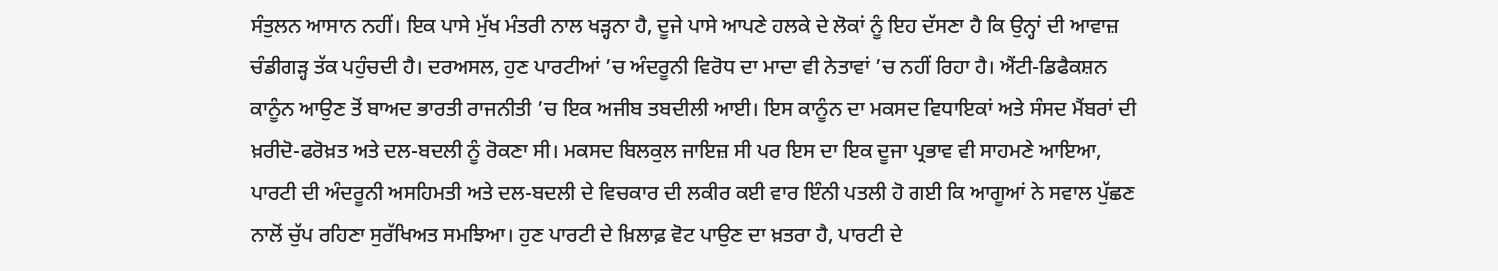ਸੰਤੁਲਨ ਆਸਾਨ ਨਹੀਂ। ਇਕ ਪਾਸੇ ਮੁੱਖ ਮੰਤਰੀ ਨਾਲ ਖੜ੍ਹਨਾ ਹੈ, ਦੂਜੇ ਪਾਸੇ ਆਪਣੇ ਹਲਕੇ ਦੇ ਲੋਕਾਂ ਨੂੰ ਇਹ ਦੱਸਣਾ ਹੈ ਕਿ ਉਨ੍ਹਾਂ ਦੀ ਆਵਾਜ਼ ਚੰਡੀਗੜ੍ਹ ਤੱਕ ਪਹੁੰਚਦੀ ਹੈ। ਦਰਅਸਲ, ਹੁਣ ਪਾਰਟੀਆਂ ’ਚ ਅੰਦਰੂਨੀ ਵਿਰੋਧ ਦਾ ਮਾਦਾ ਵੀ ਨੇਤਾਵਾਂ ’ਚ ਨਹੀਂ ਰਿਹਾ ਹੈ। ਐਂਟੀ-ਡਿਫੈਕਸ਼ਨ ਕਾਨੂੰਨ ਆਉਣ ਤੋਂ ਬਾਅਦ ਭਾਰਤੀ ਰਾਜਨੀਤੀ ’ਚ ਇਕ ਅਜੀਬ ਤਬਦੀਲੀ ਆਈ। ਇਸ ਕਾਨੂੰਨ ਦਾ ਮਕਸਦ ਵਿਧਾਇਕਾਂ ਅਤੇ ਸੰਸਦ ਮੈਂਬਰਾਂ ਦੀ ਖ਼ਰੀਦੋ-ਫਰੋਖ਼ਤ ਅਤੇ ਦਲ-ਬਦਲੀ ਨੂੰ ਰੋਕਣਾ ਸੀ। ਮਕਸਦ ਬਿਲਕੁਲ ਜਾਇਜ਼ ਸੀ ਪਰ ਇਸ ਦਾ ਇਕ ਦੂਜਾ ਪ੍ਰਭਾਵ ਵੀ ਸਾਹਮਣੇ ਆਇਆ, ਪਾਰਟੀ ਦੀ ਅੰਦਰੂਨੀ ਅਸਹਿਮਤੀ ਅਤੇ ਦਲ-ਬਦਲੀ ਦੇ ਵਿਚਕਾਰ ਦੀ ਲਕੀਰ ਕਈ ਵਾਰ ਇੰਨੀ ਪਤਲੀ ਹੋ ਗਈ ਕਿ ਆਗੂਆਂ ਨੇ ਸਵਾਲ ਪੁੱਛਣ ਨਾਲੋਂ ਚੁੱਪ ਰਹਿਣਾ ਸੁਰੱਖਿਅਤ ਸਮਝਿਆ। ਹੁਣ ਪਾਰਟੀ ਦੇ ਖ਼ਿਲਾਫ਼ ਵੋਟ ਪਾਉਣ ਦਾ ਖ਼ਤਰਾ ਹੈ, ਪਾਰਟੀ ਦੇ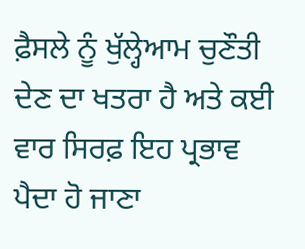ਫ਼ੈਸਲੇ ਨੂੰ ਖੁੱਲ੍ਹੇਆਮ ਚੁਣੌਤੀ ਦੇਣ ਦਾ ਖਤਰਾ ਹੈ ਅਤੇ ਕਈ ਵਾਰ ਸਿਰਫ਼ ਇਹ ਪ੍ਰਭਾਵ ਪੈਦਾ ਹੋ ਜਾਣਾ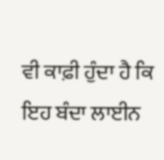ਵੀ ਕਾਫ਼ੀ ਹੁੰਦਾ ਹੈ ਕਿ ਇਹ ਬੰਦਾ ਲਾਈਨ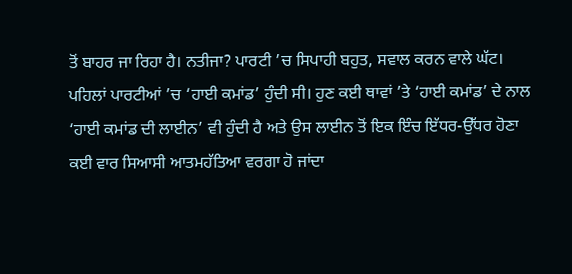ਤੋਂ ਬਾਹਰ ਜਾ ਰਿਹਾ ਹੈ। ਨਤੀਜਾ? ਪਾਰਟੀ ’ਚ ਸਿਪਾਹੀ ਬਹੁਤ, ਸਵਾਲ ਕਰਨ ਵਾਲੇ ਘੱਟ। ਪਹਿਲਾਂ ਪਾਰਟੀਆਂ ’ਚ ‘ਹਾਈ ਕਮਾਂਡ’ ਹੁੰਦੀ ਸੀ। ਹੁਣ ਕਈ ਥਾਵਾਂ ’ਤੇ ‘ਹਾਈ ਕਮਾਂਡ’ ਦੇ ਨਾਲ ‘ਹਾਈ ਕਮਾਂਡ ਦੀ ਲਾਈਨ’ ਵੀ ਹੁੰਦੀ ਹੈ ਅਤੇ ਉਸ ਲਾਈਨ ਤੋਂ ਇਕ ਇੰਚ ਇੱਧਰ-ਉੱਧਰ ਹੋਣਾ ਕਈ ਵਾਰ ਸਿਆਸੀ ਆਤਮਹੱਤਿਆ ਵਰਗਾ ਹੋ ਜਾਂਦਾ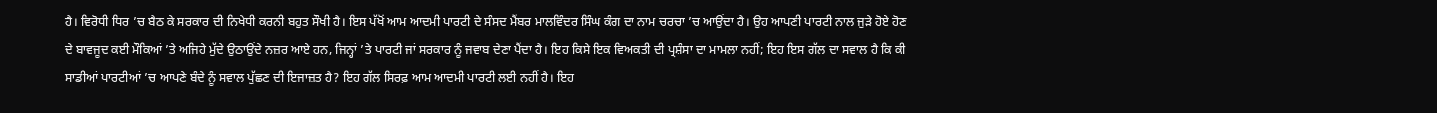ਹੈ। ਵਿਰੋਧੀ ਧਿਰ ’ਚ ਬੈਠ ਕੇ ਸਰਕਾਰ ਦੀ ਨਿਖੇਧੀ ਕਰਨੀ ਬਹੁਤ ਸੌਖੀ ਹੈ। ਇਸ ਪੱਖੋਂ ਆਮ ਆਦਮੀ ਪਾਰਟੀ ਦੇ ਸੰਸਦ ਮੈਂਬਰ ਮਾਲਵਿੰਦਰ ਸਿੰਘ ਕੰਗ ਦਾ ਨਾਮ ਚਰਚਾ ’ਚ ਆਉਂਦਾ ਹੈ। ਉਹ ਆਪਣੀ ਪਾਰਟੀ ਨਾਲ ਜੁੜੇ ਹੋਏ ਹੋਣ ਦੇ ਬਾਵਜੂਦ ਕਈ ਮੌਕਿਆਂ ’ਤੇ ਅਜਿਹੇ ਮੁੱਦੇ ਉਠਾਉਂਦੇ ਨਜ਼ਰ ਆਏ ਹਨ, ਜਿਨ੍ਹਾਂ ’ਤੇ ਪਾਰਟੀ ਜਾਂ ਸਰਕਾਰ ਨੂੰ ਜਵਾਬ ਦੇਣਾ ਪੈਂਦਾ ਹੈ। ਇਹ ਕਿਸੇ ਇਕ ਵਿਅਕਤੀ ਦੀ ਪ੍ਰਸ਼ੰਸਾ ਦਾ ਮਾਮਲਾ ਨਹੀਂ; ਇਹ ਇਸ ਗੱਲ ਦਾ ਸਵਾਲ ਹੈ ਕਿ ਕੀ ਸਾਡੀਆਂ ਪਾਰਟੀਆਂ ’ਚ ਆਪਣੇ ਬੰਦੇ ਨੂੰ ਸਵਾਲ ਪੁੱਛਣ ਦੀ ਇਜਾਜ਼ਤ ਹੈ? ਇਹ ਗੱਲ ਸਿਰਫ਼ ਆਮ ਆਦਮੀ ਪਾਰਟੀ ਲਈ ਨਹੀਂ ਹੈ। ਇਹ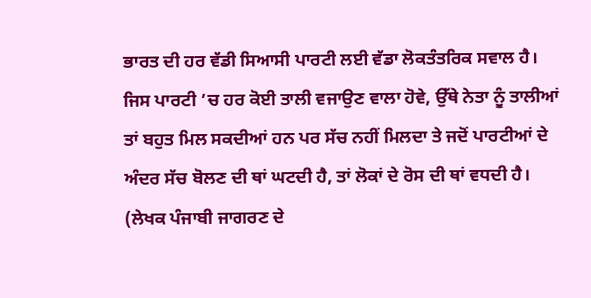ਭਾਰਤ ਦੀ ਹਰ ਵੱਡੀ ਸਿਆਸੀ ਪਾਰਟੀ ਲਈ ਵੱਡਾ ਲੋਕਤੰਤਰਿਕ ਸਵਾਲ ਹੈ। ਜਿਸ ਪਾਰਟੀ ’ਚ ਹਰ ਕੋਈ ਤਾਲੀ ਵਜਾਉਣ ਵਾਲਾ ਹੋਵੇ, ਉੱਥੇ ਨੇਤਾ ਨੂੰ ਤਾਲੀਆਂ ਤਾਂ ਬਹੁਤ ਮਿਲ ਸਕਦੀਆਂ ਹਨ ਪਰ ਸੱਚ ਨਹੀਂ ਮਿਲਦਾ ਤੇ ਜਦੋਂ ਪਾਰਟੀਆਂ ਦੇ ਅੰਦਰ ਸੱਚ ਬੋਲਣ ਦੀ ਥਾਂ ਘਟਦੀ ਹੈ, ਤਾਂ ਲੋਕਾਂ ਦੇ ਰੋਸ ਦੀ ਥਾਂ ਵਧਦੀ ਹੈ।
(ਲੇਖਕ ਪੰਜਾਬੀ ਜਾਗਰਣ ਦੇ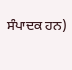ਸੰਪਾਦਕ ਹਨ)